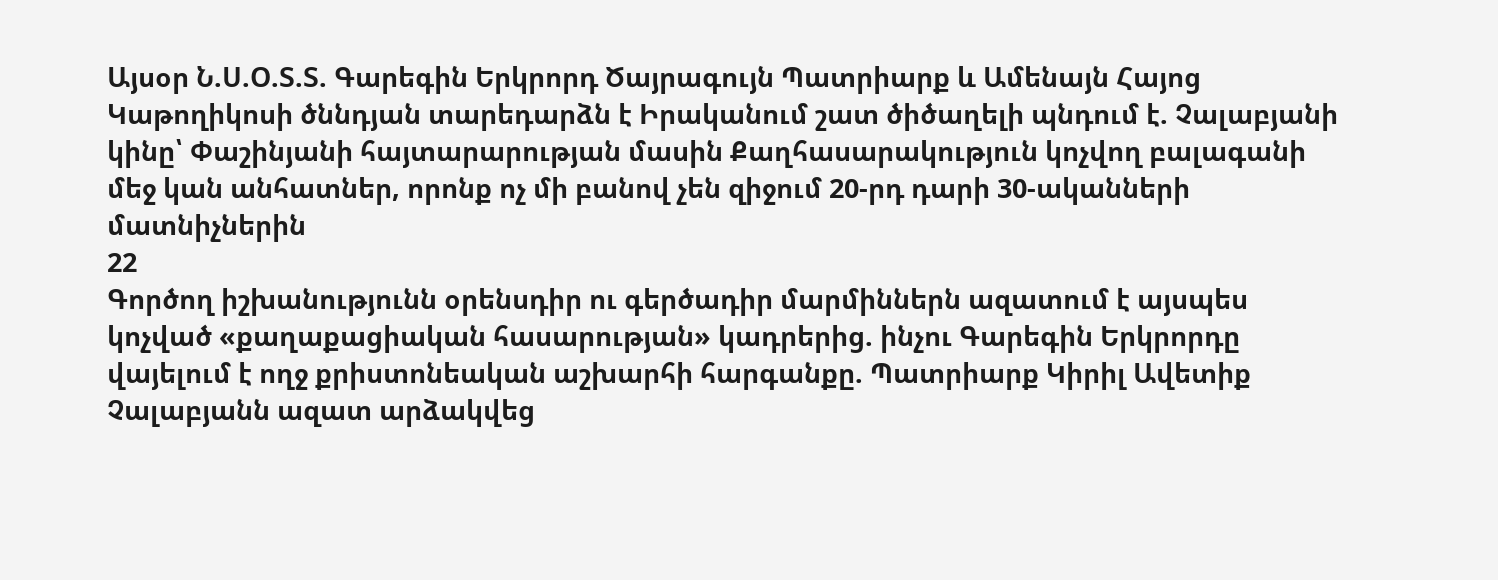Այսօր Ն.Ս.Օ.Տ.Տ. Գարեգին Երկրորդ Ծայրագույն Պատրիարք և Ամենայն Հայոց Կաթողիկոսի ծննդյան տարեդարձն է Իրականում շատ ծիծաղելի պնդում է. Չալաբյանի կինը՝ Փաշինյանի հայտարարության մասին Քաղհասարակություն կոչվող բալագանի մեջ կան անհատներ, որոնք ոչ մի բանով չեն զիջում 20-րդ դարի 30-ականների մատնիչներին
22
Գործող իշխանությունն օրենսդիր ու գերծադիր մարմիններն ազատում է այսպես կոչված «քաղաքացիական հասարության» կադրերից. ինչու Գարեգին Երկրորդը վայելում է ողջ քրիստոնեական աշխարհի հարգանքը. Պատրիարք Կիրիլ Ավետիք Չալաբյանն ազատ արձակվեց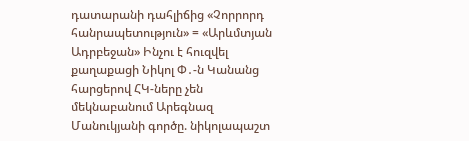դատարանի դահլիճից «Չորրորդ հանրապետություն» = «Արևմտյան Ադրբեջան» Ինչու է հուզվել քաղաքացի Նիկոլ Փ․-ն Կանանց հարցերով ՀԿ-ները չեն մեկնաբանում Արեգնազ Մանուկյանի գործը. նիկոլապաշտ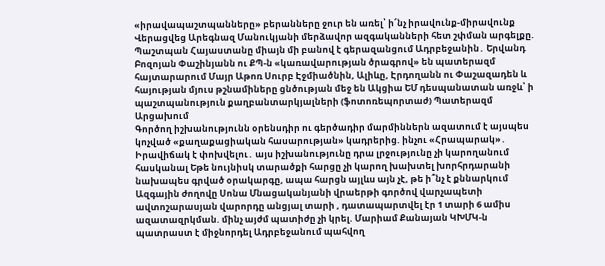«իրավապաշտպանները» բերանները ջուր են առել՝ ի՜նչ իրավունք-միրավունք Վերացվեց Արեգնազ Մանուկյանի մերձավոր ազգականների հետ շփման արգելքը. Պաշտպան Հայաստանը միայն մի բանով է գերազանցում Ադրբեջանին․ Երվանդ Բոզոյան Փաշինյանն ու ՔՊ-ն «կառավարության ծրագրով» են պատերազմ հայտարարում Մայր Աթոռ Սուրբ Էջմիածնին, Ալիևը, Էրդողանն ու Փաշազադեն և հայության մյուս թշնամիները ցնծության մեջ են Ակցիա ԵՄ դեսպանատան առջև՝ ի պաշտպանություն քաղբանտարկյալների (ֆոտոռեպորտաժ) Պատերազմ Արցախում
Գործող իշխանությունն օրենսդիր ու գերծադիր մարմիններն ազատում է այսպես կոչված «քաղաքացիական հասարության» կադրերից. ինչու «Հրապարակ»․ Իրավիճակ է փոխվելու․ այս իշխանությունը դրա լրջությունը չի կարողանում հասկանալ Եթե նույնիսկ տարածքի հարցը չի կարող խախտել խորհրդարանի նախապես գրված օրակարգը, ապա հարցն այլևս այն չէ, թե ի՞նչ է քննարկում Ազգային ժողովը Սոնա Մնացականյանի վրաերթի գործով վարչապետի ավտոշարասյան վարորդը անցյալ տարի , դատապարտվել էր 1 տարի 6 ամիս ազատազրկման. մինչ այժմ պատիժը չի կրել. Մարիամ Քանայան ԿԽՄԿ-ն պատրաստ է միջնորդել Ադրբեջանում պահվող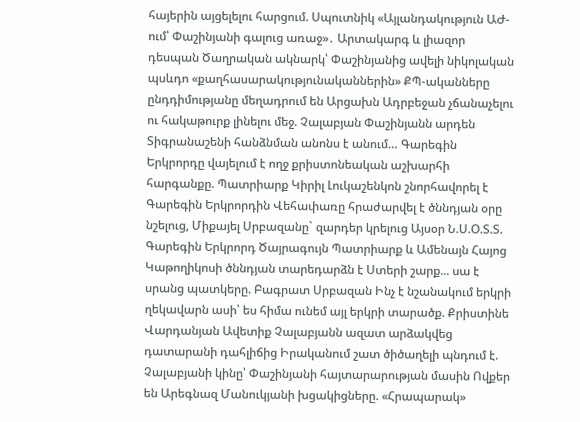հայերին այցելելու հարցում. Սպուտնիկ «Այլանդակություն ԱԺ-ում՝ Փաշինյանի գալուց առաջ»․ Արտակարգ և լիազոր դեսպան Ծաղրական ակնարկ՝ Փաշինյանից ավելի նիկոլական պսևդո «քաղհասարակությունականներին» ՔՊ-ականները ընդդիմությանը մեղադրում են Արցախն Ադրբեջան չճանաչելու ու հակաթուրք լինելու մեջ. Չալաբյան Փաշինյանն արդեն Տիգրանաշենի հանձնման անոնս է անում… Գարեգին Երկրորդը վայելում է ողջ քրիստոնեական աշխարհի հարգանքը. Պատրիարք Կիրիլ Լուկաշենկոն շնորհավորել է Գարեգին Երկրորդին Վեհափառը հրաժարվել է ծննդյան օրը նշելուց, Միքայել Սրբազանը` զարդեր կրելուց Այսօր Ն.Ս.Օ.Տ.Տ. Գարեգին Երկրորդ Ծայրագույն Պատրիարք և Ամենայն Հայոց Կաթողիկոսի ծննդյան տարեդարձն է Ստերի շարք... սա է սրանց պատկերը. Բագրատ Սրբազան Ինչ է նշանակում երկրի ղեկավարն ասի՝ ես հիմա ունեմ այլ երկրի տարածք. Քրիստինե Վարդանյան Ավետիք Չալաբյանն ազատ արձակվեց դատարանի դահլիճից Իրականում շատ ծիծաղելի պնդում է. Չալաբյանի կինը՝ Փաշինյանի հայտարարության մասին Ովքեր են Արեգնազ Մանուկյանի խցակիցները. «Հրապարակ»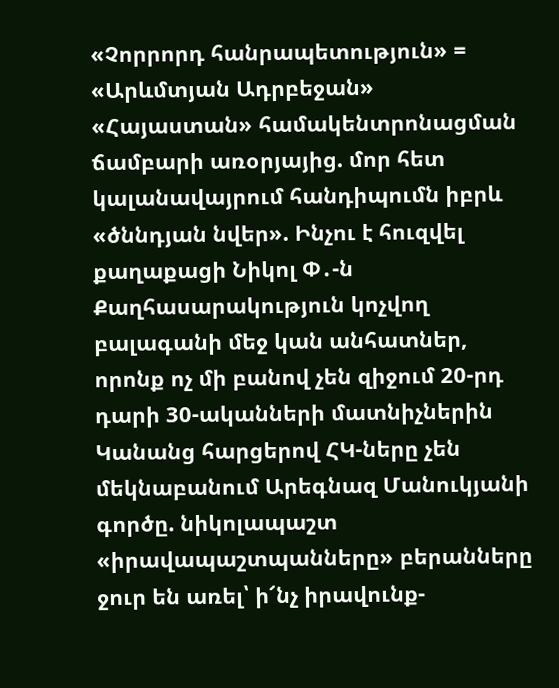«Չորրորդ հանրապետություն» = «Արևմտյան Ադրբեջան» «Հայաստան» համակենտրոնացման ճամբարի առօրյայից. մոր հետ կալանավայրում հանդիպումն իբրև «ծննդյան նվեր». Ինչու է հուզվել քաղաքացի Նիկոլ Փ․-ն Քաղհասարակություն կոչվող բալագանի մեջ կան անհատներ, որոնք ոչ մի բանով չեն զիջում 20-րդ դարի 30-ականների մատնիչներին Կանանց հարցերով ՀԿ-ները չեն մեկնաբանում Արեգնազ Մանուկյանի գործը. նիկոլապաշտ «իրավապաշտպանները» բերանները ջուր են առել՝ ի՜նչ իրավունք-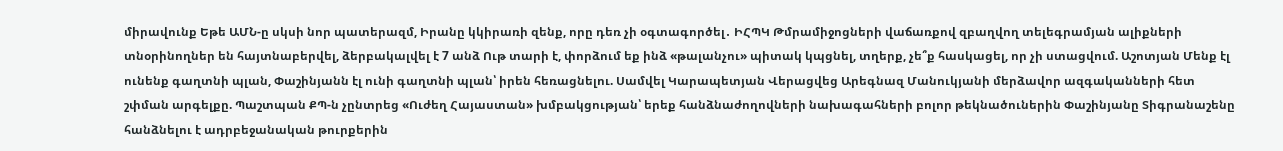միրավունք Եթե ԱՄՆ-ը սկսի նոր պատերազմ, Իրանը կկիրառի զենք, որը դեռ չի օգտագործել․ ԻՀՊԿ Թմրամիջոցների վաճառքով զբաղվող տելեգրամյան ալիքների տնօրինողներ են հայտնաբերվել, ձերբակալվել է 7 անձ Ութ տարի է, փորձում եք ինձ «թալանչու» պիտակ կպցնել, տղերք, չե՞ք հասկացել, որ չի ստացվում. Աշոտյան Մենք էլ ունենք գաղտնի պլան, Փաշինյանն էլ ունի գաղտնի պլան՝ իրեն հեռացնելու. Սամվել Կարապետյան Վերացվեց Արեգնազ Մանուկյանի մերձավոր ազգականների հետ շփման արգելքը. Պաշտպան ՔՊ-ն չընտրեց «Ուժեղ Հայաստան» խմբակցության՝ երեք հանձնաժողովների նախագահների բոլոր թեկնածուներին Փաշինյանը Տիգրանաշենը հանձնելու է ադրբեջանական թուրքերին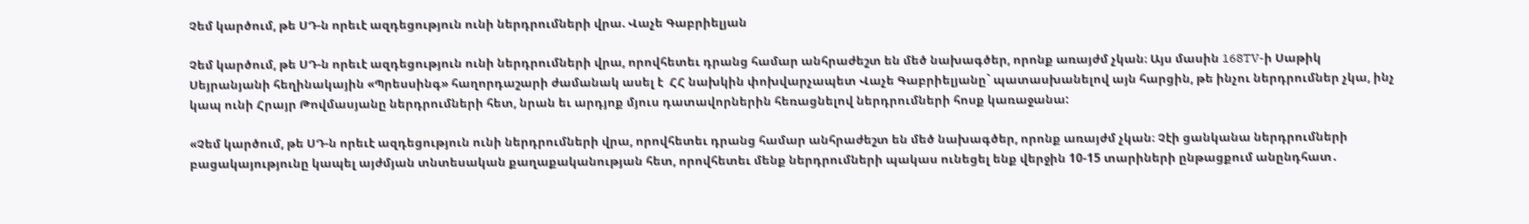Չեմ կարծում, թե ՍԴ-ն որեւէ ազդեցություն ունի ներդրումների վրա. Վաչե Գաբրիելյան

Չեմ կարծում, թե ՍԴ-ն որեւէ ազդեցություն ունի ներդրումների վրա, որովհետեւ դրանց համար անհրաժեշտ են մեծ նախագծեր, որոնք առայժմ չկան։ Այս մասին 168TV-ի Սաթիկ Սեյրանյանի հեղինակային «Պրեսսինգ» հաղորդաշարի ժամանակ ասել է  ՀՀ նախկին փոխվարչապետ Վաչե Գաբրիելյանը` պատասխանելով այն հարցին, թե ինչու ներդրումներ չկա, ինչ կապ ունի Հրայր Թովմասյանը ներդրումների հետ, նրան եւ արդյոք մյուս դատավորներին հեռացնելով ներդրումների հոսք կառաջանա:

«Չեմ կարծում, թե ՍԴ-ն որեւէ ազդեցություն ունի ներդրումների վրա, որովհետեւ դրանց համար անհրաժեշտ են մեծ նախագծեր, որոնք առայժմ չկան։ Չէի ցանկանա ներդրումների բացակայությունը կապել այժմյան տնտեսական քաղաքականության հետ, որովհետեւ մենք ներդրումների պակաս ունեցել ենք վերջին 10-15 տարիների ընթացքում անընդհատ․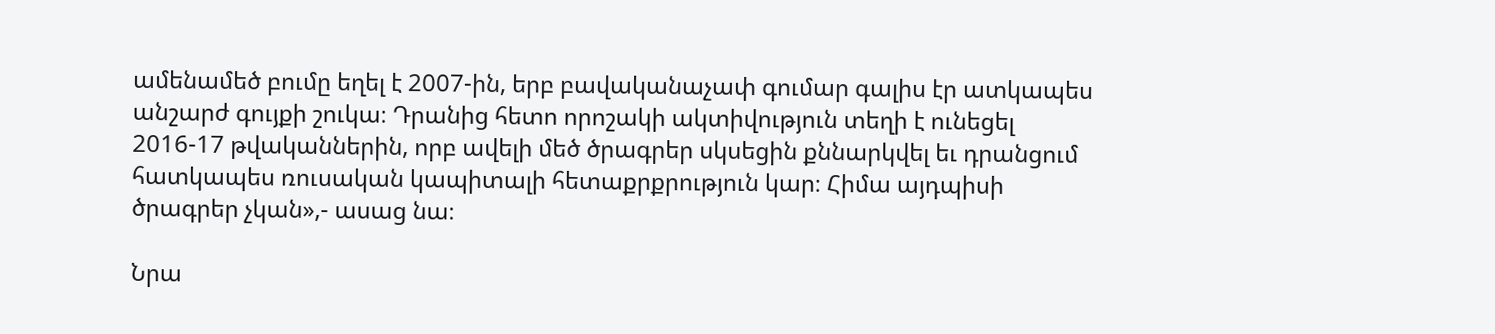ամենամեծ բումը եղել է 2007-ին, երբ բավականաչափ գումար գալիս էր ատկապես անշարժ գույքի շուկա։ Դրանից հետո որոշակի ակտիվություն տեղի է ունեցել 2016-17 թվականներին, որբ ավելի մեծ ծրագրեր սկսեցին քննարկվել եւ դրանցում հատկապես ռուսական կապիտալի հետաքրքրություն կար։ Հիմա այդպիսի ծրագրեր չկան»,- ասաց նա։

Նրա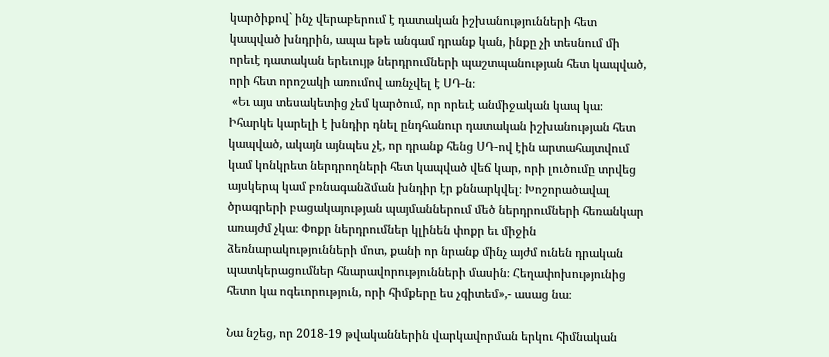կարծիքով` ինչ վերաբերում է դատական իշխանությունների հետ կապված խնդրին, ապա եթե անգամ դրանք կան, ինքը չի տեսնում մի որեւէ դատական երեւույթ ներդրումների պաշտպանության հետ կապված, որի հետ որոշակի առումով առնչվել է ՍԴ-ն։
 «Եւ այս տեսակետից չեմ կարծում, որ որեւէ անմիջական կապ կա։ Իհարկե կարելի է խնդիր դնել ընդհանուր դատական իշխանության հետ կապված, ակայն այնպես չէ, որ դրանք հենց ՍԴ-ով էին արտահայտվում կամ կոնկրետ ներդրողների հետ կապված վեճ կար, որի լուծումը տրվեց այսկերպ կամ բռնագանձման խնդիր էր քննարկվել։ Խոշորածավալ ծրագրերի բացակայության պայմաններում մեծ ներդրումների հեռանկար առայժմ չկա։ Փոքր ներդրումներ կլինեն փոքր եւ միջին ձեռնարակությունների մոտ, քանի որ նրանք մինչ այժմ ունեն դրական պատկերացումներ հնարավորությունների մասին։ Հեղափոխությունից հետո կա ոգեւորություն, որի հիմքերը ես չգիտեմ»,- ասաց նա։

Նա նշեց, որ 2018-19 թվականներին վարկավորման երկու հիմնական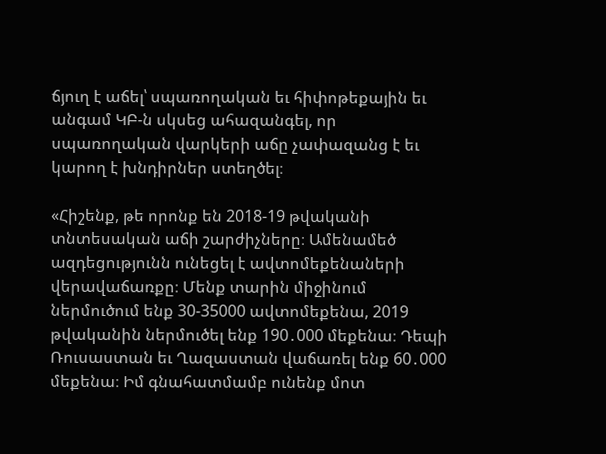ճյուղ է աճել՝ սպառողական եւ հիփոթեքային եւ անգամ ԿԲ-ն սկսեց ահազանգել, որ սպառողական վարկերի աճը չափազանց է եւ կարող է խնդիրներ ստեղծել։

«Հիշենք, թե որոնք են 2018-19 թվականի տնտեսական աճի շարժիչները։ Ամենամեծ ազդեցությունն ունեցել է ավտոմեքենաների վերավաճառքը։ Մենք տարին միջինում ներմուծում ենք 30-35000 ավտոմեքենա, 2019 թվականին ներմուծել ենք 190․000 մեքենա։ Դեպի Ռուսաստան եւ Ղազաստան վաճառել ենք 60․000 մեքենա։ Իմ գնահատմամբ ունենք մոտ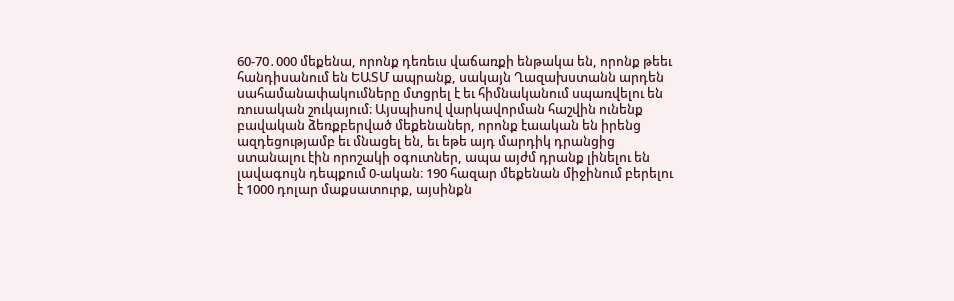60-70․000 մեքենա, որոնք դեռեւս վաճառքի ենթակա են, որոնք թեեւ հանդիսանում են ԵԱՏՄ ապրանք, սակայն Ղազախստանն արդեն սահամանափակումները մտցրել է եւ հիմնականում սպառվելու են ռուսական շուկայում։ Այսպիսով վարկավորման հաշվին ունենք բավական ձեռքբերված մեքենաներ, որոնք էաական են իրենց ազդեցությամբ եւ մնացել են, եւ եթե այդ մարդիկ դրանցից ստանալու էին որոշակի օգուտներ, ապա այժմ դրանք լինելու են լավագույն դեպքում 0-ական։ 190 հազար մեքենան միջինում բերելու է 1000 դոլար մաքսատուրք, այսինքն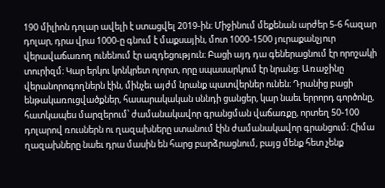190 միլիոն դոլար ավելի է ստացվել 2019-ին։ Միջինում մեքենան արժեր 5-6 հազար դոլար, դրա վրա 1000-ը գնում է մաքսային, մոտ 1000-1500 յուրաքանչյուր վերավաճառող ունենում էր ազդեցություն։ Բացի այդ դա գեներացնում էր որոշակի տուրիզմ։ Կար երկու կոնկրետ ոլորտ, որը սպասարկում էր նրանց։ Առաջինը վերանորոգողներն էին, մինչեւ այժմ նրանք պատվերներ ունեն։ Դրանից բացի ենթակառուցվածքներ, հասարակական սննդի ցանցեր, կար նաեւ երրորդ գործոնը, հատկապես մարզերում՝ ժամանակավոր գրանցման վաճառքը, որտեղ 50-100 դոլարով ռուսներն ու ղազախները ստանում էին ժամանակավոր գրանցում։ Հիմա ղազախները նաեւ դրա մասին են հարց բարձրացնում, բայց մենք հետ չենք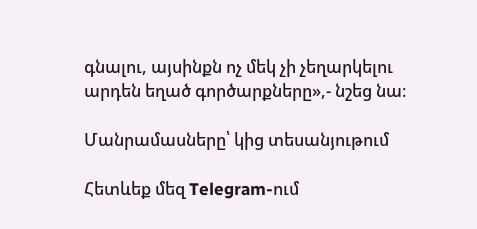գնալու, այսինքն ոչ մեկ չի չեղարկելու արդեն եղած գործարքները»,- նշեց նա։

Մանրամասները՝ կից տեսանյութում

Հետևեք մեզ Telegram-ում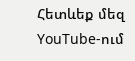Հետևեք մեզ YouTube-ում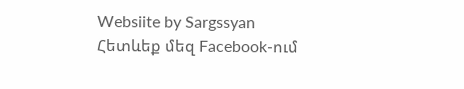Websiite by Sargssyan
Հետևեք մեզ Facebook-ում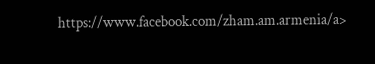https://www.facebook.com/zham.am.armenia/a>